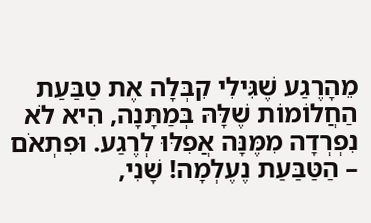מֵהָרֶגַע שֶׁגִּילִי קִבְּלָה אֶת טַבַּעַת הַחֲלוֹמוֹת שֶׁלָּהּ בְּמַתָּנָה, הִיא לֹא נִפְרְדָה מִמֶּנָּה אֲפִלּוּ לְרֶגַע. וּפִתְאֹם – הַטַּבַּעַת נֶעֶלְמָה! שָׁנִי,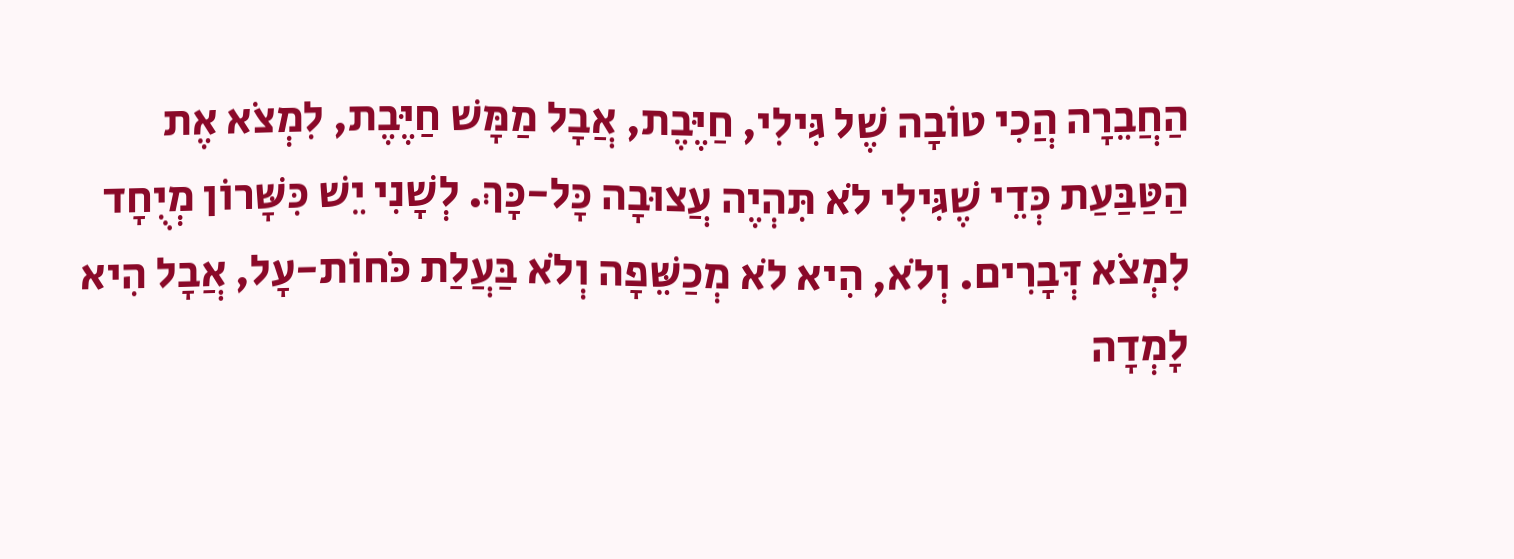הַחֲבֵרָה הֲכִי טוֹבָה שֶׁל גִּילִי, חַיֶּבֶת, אֲבָל מַמָּשׁ חַיֶּבֶת, לִמְצֹא אֶת הַטַּבַּעַת כְּדֵי שֶׁגִּילִי לֹא תִּהְיֶה עֲצוּבָה כָּל-כָּךְ. לְשָׁנִי יֵשׁ כִּשָּׁרוֹן מְיֻחָד לִמְצֹא דְּבָרִים. וְלֹא, הִיא לֹא מְכַשֵּׁפָה וְלֹא בַּעֲלַת כֹּחוֹת-עָל, אֲבָל הִיא לָמְדָה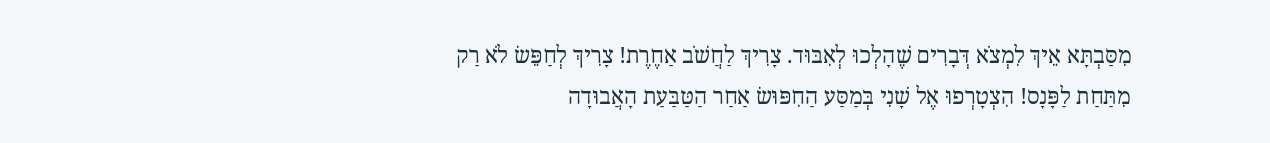מִסַּבְתָּא אֵיךְ לִמְצֹא דְּבָרִים שֶׁהָלְכוּ לְאִבּוּד. צָרִיךְ לַחֲשֹׁב אַחֶרֶת! צָרִיךְ לְחַפֵּשׂ לֹא רַק מִתַּחַת לַפָּנָס! הִצְטָרְפוּ אֶל שָׁנִי בְּמַסַּע הַחִפּוּשׂ אַחַר הַטַּבַּעַת הָאֲבוּדָה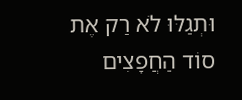וּתְגַלּוּ לֹא רַק אֶת סוֹד הַחֲפָצִים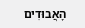הָאֲבוּדִים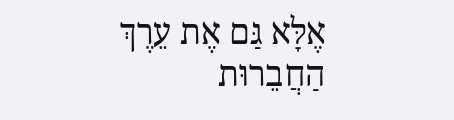אֶלָּא גַּם אֶת עֵרֶךְ הַחֲבֵרוּת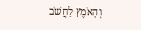וְהָאֹמֶץ לַחֲשֹׁב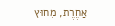אַחֶרֶת, מִחוּץ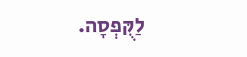לַקֻּפְסָה.